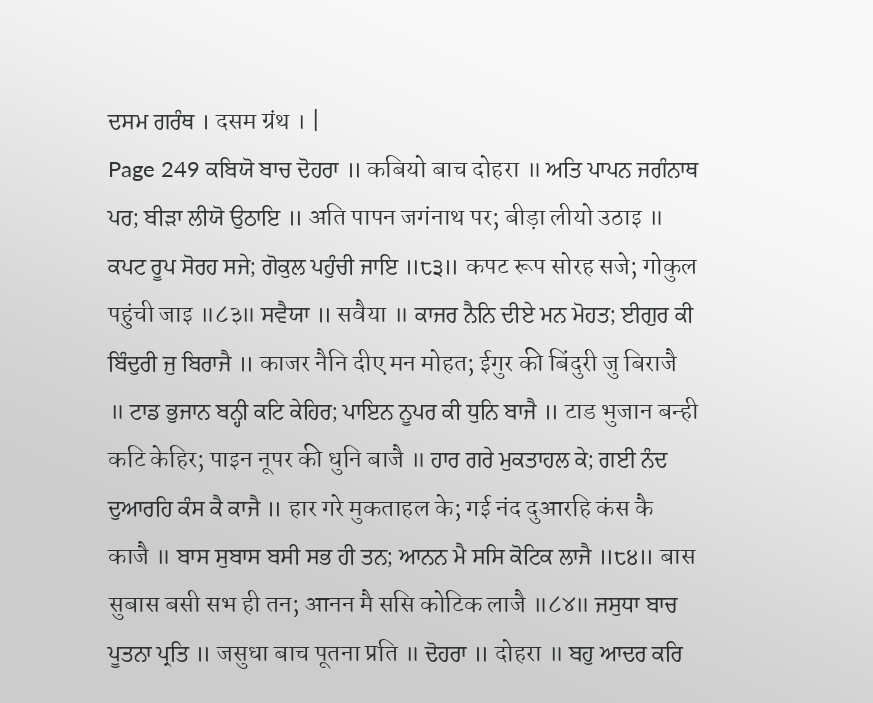ਦਸਮ ਗਰੰਥ । दसम ग्रंथ । |
Page 249 ਕਬਿਯੋ ਬਾਚ ਦੋਹਰਾ ॥ कबियो बाच दोहरा ॥ ਅਤਿ ਪਾਪਨ ਜਗੰਨਾਥ ਪਰ; ਬੀੜਾ ਲੀਯੋ ਉਠਾਇ ॥ अति पापन जगंनाथ पर; बीड़ा लीयो उठाइ ॥ ਕਪਟ ਰੂਪ ਸੋਰਹ ਸਜੇ; ਗੋਕੁਲ ਪਹੁੰਚੀ ਜਾਇ ॥੮੩॥ कपट रूप सोरह सजे; गोकुल पहुंची जाइ ॥८३॥ ਸਵੈਯਾ ॥ सवैया ॥ ਕਾਜਰ ਨੈਨਿ ਦੀਏ ਮਨ ਮੋਹਤ; ਈਗੁਰ ਕੀ ਬਿੰਦੁਰੀ ਜੁ ਬਿਰਾਜੈ ॥ काजर नैनि दीए मन मोहत; ईगुर की बिंदुरी जु बिराजै ॥ ਟਾਡ ਭੁਜਾਨ ਬਨ੍ਹੀ ਕਟਿ ਕੇਹਿਰ; ਪਾਇਨ ਨੂਪਰ ਕੀ ਧੁਨਿ ਬਾਜੈ ॥ टाड भुजान बन्ही कटि केहिर; पाइन नूपर की धुनि बाजै ॥ ਹਾਰ ਗਰੇ ਮੁਕਤਾਹਲ ਕੇ; ਗਈ ਨੰਦ ਦੁਆਰਹਿ ਕੰਸ ਕੈ ਕਾਜੈ ॥ हार गरे मुकताहल के; गई नंद दुआरहि कंस कै काजै ॥ ਬਾਸ ਸੁਬਾਸ ਬਸੀ ਸਭ ਹੀ ਤਨ; ਆਨਨ ਮੈ ਸਸਿ ਕੋਟਿਕ ਲਾਜੈ ॥੮੪॥ बास सुबास बसी सभ ही तन; आनन मै ससि कोटिक लाजै ॥८४॥ ਜਸੁਧਾ ਬਾਚ ਪੂਤਨਾ ਪ੍ਰਤਿ ॥ जसुधा बाच पूतना प्रति ॥ ਦੋਹਰਾ ॥ दोहरा ॥ ਬਹੁ ਆਦਰ ਕਰਿ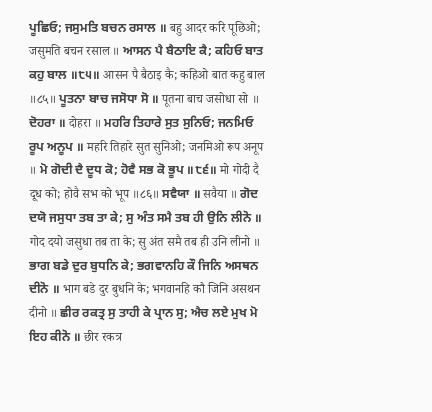ਪੂਛਿਓ; ਜਸੁਮਤਿ ਬਚਨ ਰਸਾਲ ॥ बहु आदर करि पूछिओ; जसुमति बचन रसाल ॥ ਆਸਨ ਪੈ ਬੈਠਾਇ ਕੈ; ਕਹਿਓ ਬਾਤ ਕਹੁ ਬਾਲ ॥੮੫॥ आसन पै बैठाइ कै; कहिओ बात कहु बाल ॥८५॥ ਪੂਤਨਾ ਬਾਚ ਜਸੋਧਾ ਸੋ ॥ पूतना बाच जसोधा सो ॥ ਦੋਹਰਾ ॥ दोहरा ॥ ਮਹਰਿ ਤਿਹਾਰੇ ਸੁਤ ਸੁਨਿਓ; ਜਨਮਿਓ ਰੂਪ ਅਨੂਪ ॥ महरि तिहारे सुत सुनिओ; जनमिओ रूप अनूप ॥ ਮੋ ਗੋਦੀ ਦੈ ਦੂਧ ਕੋ; ਹੋਵੈ ਸਭ ਕੋ ਭੂਪ ॥੮੬॥ मो गोदी दै दूध को; होवै सभ को भूप ॥८६॥ ਸਵੈਯਾ ॥ सवैया ॥ ਗੋਦ ਦਯੋ ਜਸੁਧਾ ਤਬ ਤਾ ਕੇ; ਸੁ ਅੰਤ ਸਮੈ ਤਬ ਹੀ ਉਨਿ ਲੀਨੋ ॥ गोद दयो जसुधा तब ता के; सु अंत समै तब ही उनि लीनो ॥ ਭਾਗ ਬਡੇ ਦੁਰ ਬੁਧਨਿ ਕੇ; ਭਗਵਾਨਹਿ ਕੌ ਜਿਨਿ ਅਸਥਨ ਦੀਨੋ ॥ भाग बडे दुर बुधनि के; भगवानहि कौ जिनि असथन दीनो ॥ ਛੀਰ ਰਕਤ੍ਰ ਸੁ ਤਾਹੀ ਕੇ ਪ੍ਰਾਨ ਸੁ; ਐਚ ਲਏ ਮੁਖ ਮੋ ਇਹ ਕੀਨੋ ॥ छीर रकत्र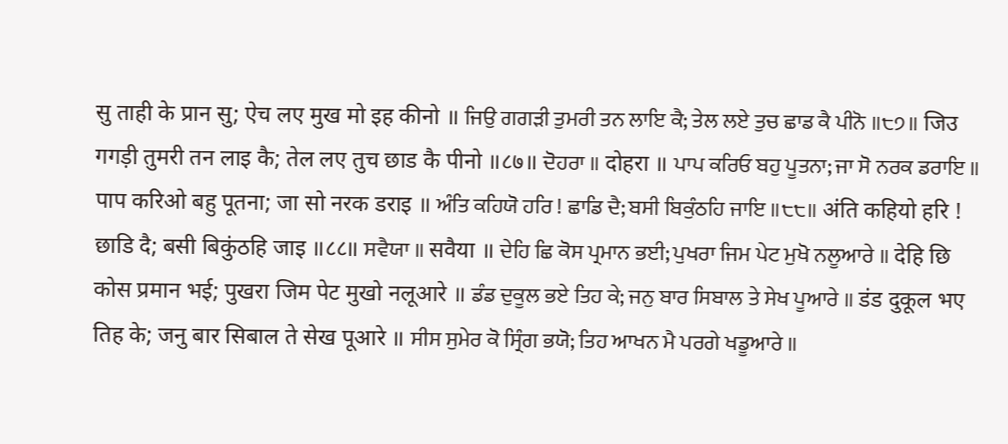सु ताही के प्रान सु; ऐच लए मुख मो इह कीनो ॥ ਜਿਉ ਗਗੜੀ ਤੁਮਰੀ ਤਨ ਲਾਇ ਕੈ; ਤੇਲ ਲਏ ਤੁਚ ਛਾਡ ਕੈ ਪੀਨੋ ॥੮੭॥ जिउ गगड़ी तुमरी तन लाइ कै; तेल लए तुच छाड कै पीनो ॥८७॥ ਦੋਹਰਾ ॥ दोहरा ॥ ਪਾਪ ਕਰਿਓ ਬਹੁ ਪੂਤਨਾ; ਜਾ ਸੋ ਨਰਕ ਡਰਾਇ ॥ पाप करिओ बहु पूतना; जा सो नरक डराइ ॥ ਅੰਤਿ ਕਹਿਯੋ ਹਰਿ ! ਛਾਡਿ ਦੈ; ਬਸੀ ਬਿਕੁੰਠਹਿ ਜਾਇ ॥੮੮॥ अंति कहियो हरि ! छाडि दै; बसी बिकुंठहि जाइ ॥८८॥ ਸਵੈਯਾ ॥ सवैया ॥ ਦੇਹਿ ਛਿ ਕੋਸ ਪ੍ਰਮਾਨ ਭਈ; ਪੁਖਰਾ ਜਿਮ ਪੇਟ ਮੁਖੋ ਨਲੂਆਰੇ ॥ देहि छि कोस प्रमान भई; पुखरा जिम पेट मुखो नलूआरे ॥ ਡੰਡ ਦੁਕੂਲ ਭਏ ਤਿਹ ਕੇ; ਜਨੁ ਬਾਰ ਸਿਬਾਲ ਤੇ ਸੇਖ ਪੂਆਰੇ ॥ डंड दुकूल भए तिह के; जनु बार सिबाल ते सेख पूआरे ॥ ਸੀਸ ਸੁਮੇਰ ਕੋ ਸ੍ਰਿੰਗ ਭਯੋ; ਤਿਹ ਆਖਨ ਮੈ ਪਰਗੇ ਖਡੂਆਰੇ ॥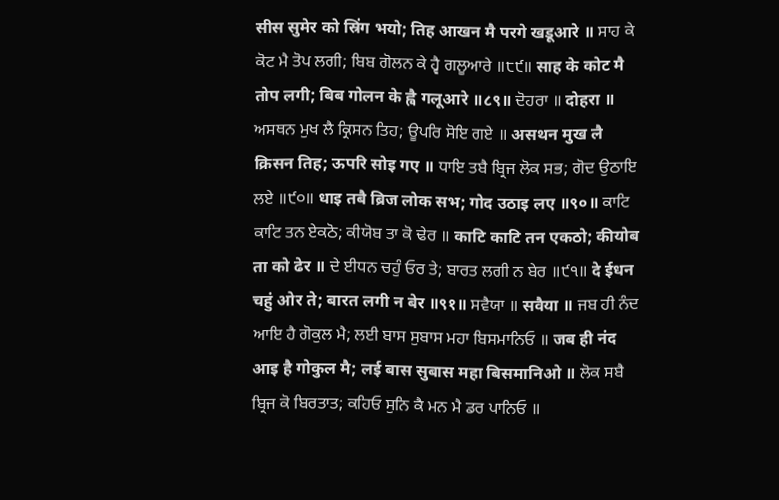सीस सुमेर को स्रिंग भयो; तिह आखन मै परगे खडूआरे ॥ ਸਾਹ ਕੇ ਕੋਟ ਮੈ ਤੋਪ ਲਗੀ; ਬਿਬ ਗੋਲਨ ਕੇ ਹ੍ਵੈ ਗਲੂਆਰੇ ॥੮੯॥ साह के कोट मै तोप लगी; बिब गोलन के ह्वै गलूआरे ॥८९॥ ਦੋਹਰਾ ॥ दोहरा ॥ ਅਸਥਨ ਮੁਖ ਲੈ ਕ੍ਰਿਸਨ ਤਿਹ; ਊਪਰਿ ਸੋਇ ਗਏ ॥ असथन मुख लै क्रिसन तिह; ऊपरि सोइ गए ॥ ਧਾਇ ਤਬੈ ਬ੍ਰਿਜ ਲੋਕ ਸਭ; ਗੋਦ ਉਠਾਇ ਲਏ ॥੯੦॥ धाइ तबै ब्रिज लोक सभ; गोद उठाइ लए ॥९०॥ ਕਾਟਿ ਕਾਟਿ ਤਨ ਏਕਠੋ; ਕੀਯੋਬ ਤਾ ਕੋ ਢੇਰ ॥ काटि काटि तन एकठो; कीयोब ता को ढेर ॥ ਦੇ ਈਧਨ ਚਹੁੰ ਓਰ ਤੇ; ਬਾਰਤ ਲਗੀ ਨ ਬੇਰ ॥੯੧॥ दे ईधन चहुं ओर ते; बारत लगी न बेर ॥९१॥ ਸਵੈਯਾ ॥ सवैया ॥ ਜਬ ਹੀ ਨੰਦ ਆਇ ਹੈ ਗੋਕੁਲ ਮੈ; ਲਈ ਬਾਸ ਸੁਬਾਸ ਮਹਾ ਬਿਸਮਾਨਿਓ ॥ जब ही नंद आइ है गोकुल मै; लई बास सुबास महा बिसमानिओ ॥ ਲੋਕ ਸਬੈ ਬ੍ਰਿਜ ਕੋ ਬਿਰਤਾਤ; ਕਹਿਓ ਸੁਨਿ ਕੈ ਮਨ ਮੈ ਡਰ ਪਾਨਿਓ ॥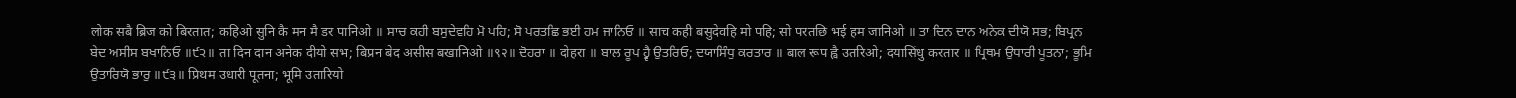लोक सबै ब्रिज को बिरतात; कहिओ सुनि कै मन मै डर पानिओ ॥ ਸਾਚ ਕਹੀ ਬਸੁਦੇਵਹਿ ਮੋ ਪਹਿ; ਸੋ ਪਰਤਛਿ ਭਈ ਹਮ ਜਾਨਿਓ ॥ साच कही बसुदेवहि मो पहि; सो परतछि भई हम जानिओ ॥ ਤਾ ਦਿਨ ਦਾਨ ਅਨੇਕ ਦੀਯੋ ਸਭ; ਬਿਪ੍ਰਨ ਬੇਦ ਅਸੀਸ ਬਖਾਨਿਓ ॥੯੨॥ ता दिन दान अनेक दीयो सभ; बिप्रन बेद असीस बखानिओ ॥९२॥ ਦੋਹਰਾ ॥ दोहरा ॥ ਬਾਲ ਰੂਪ ਹ੍ਵੈ ਉਤਰਿਓ; ਦਯਾਸਿੰਧੁ ਕਰਤਾਰ ॥ बाल रूप ह्वै उतरिओ; दयासिंधु करतार ॥ ਪ੍ਰਿਥਮ ਉਧਾਰੀ ਪੂਤਨਾ; ਭੂਮਿ ਉਤਾਰਿਯੋ ਭਾਰੁ ॥੯੩॥ प्रिथम उधारी पूतना; भूमि उतारियो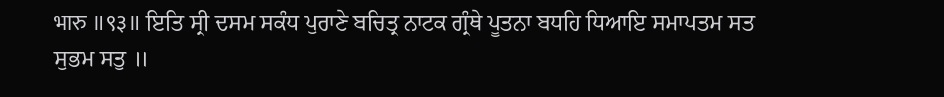भारु ॥९३॥ ਇਤਿ ਸ੍ਰੀ ਦਸਮ ਸਕੰਧ ਪੁਰਾਣੇ ਬਚਿਤ੍ਰ ਨਾਟਕ ਗ੍ਰੰਥੇ ਪੂਤਨਾ ਬਧਹਿ ਧਿਆਇ ਸਮਾਪਤਮ ਸਤ ਸੁਭਮ ਸਤੁ ॥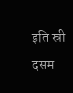इति स्री दसम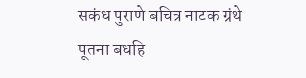सकंध पुराणे बचित्र नाटक ग्रंथे पूतना बधहि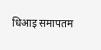धिआइ समापतम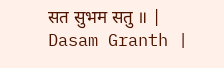सत सुभम सतु ॥ |
Dasam Granth |